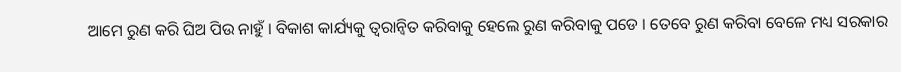ଆମେ ରୁଣ କରି ଘିଅ ପିଉ ନାହୁଁ । ବିକାଶ କାର୍ଯ୍ୟକୁ ତ୍ୱରାନ୍ୱିତ କରିବାକୁ ହେଲେ ରୁଣ କରିବାକୁ ପଡେ । ତେବେ ରୁଣ କରିବା ବେଳେ ମଧ୍ୟ ସରକାର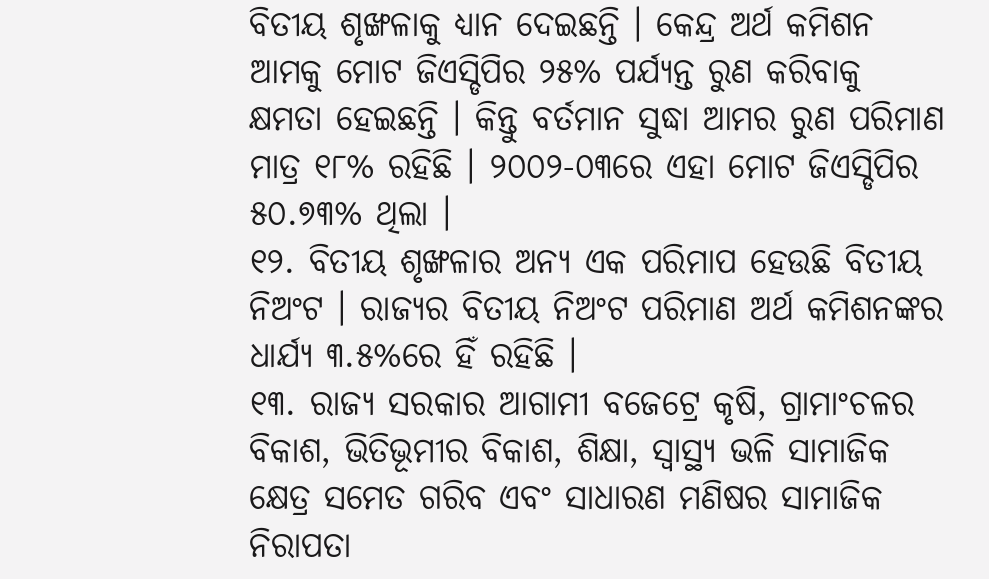ବିତୀୟ ଶୃଙ୍ଖଳାକୁ ଧ୍ୟାନ ଦେଇଛନ୍ତି । କେନ୍ଦ୍ର ଅର୍ଥ କମିଶନ ଆମକୁ ମୋଟ ଜିଏସ୍ଡିପିର ୨୫% ପର୍ଯ୍ୟନ୍ତ ରୁଣ କରିବାକୁ କ୍ଷମତା ହେଇଛନ୍ତି । କିନ୍ତୁ ବର୍ତମାନ ସୁଦ୍ଧା ଆମର ରୁଣ ପରିମାଣ ମାତ୍ର ୧୮% ରହିଛି । ୨୦୦୨-୦୩ରେ ଏହା ମୋଟ ଜିଏସ୍ଡିପିର ୫୦.୭୩% ଥିଲା ।
୧୨. ବିତୀୟ ଶୃଙ୍ଖଳାର ଅନ୍ୟ ଏକ ପରିମାପ ହେଉଛି ବିତୀୟ ନିଅଂଟ । ରାଜ୍ୟର ବିତୀୟ ନିଅଂଟ ପରିମାଣ ଅର୍ଥ କମିଶନଙ୍କର ଧାର୍ଯ୍ୟ ୩.୫%ରେ ହିଁ ରହିଛି ।
୧୩. ରାଜ୍ୟ ସରକାର ଆଗାମୀ ବଜେଟ୍ରେ କୃଷି, ଗ୍ରାମାଂଚଳର ବିକାଶ, ଭିତିଭୂମୀର ବିକାଶ, ଶିକ୍ଷା, ସ୍ୱାସ୍ଥ୍ୟ ଭଳି ସାମାଜିକ କ୍ଷେତ୍ର ସମେତ ଗରିବ ଏବଂ ସାଧାରଣ ମଣିଷର ସାମାଜିକ ନିରାପତା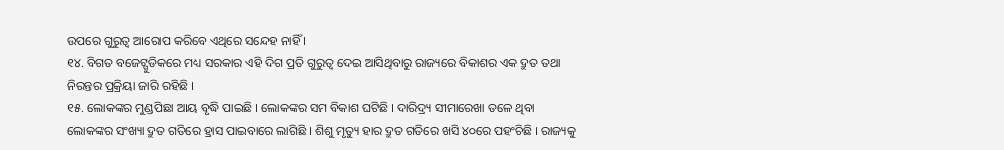ଉପରେ ଗୁରୁତ୍ୱ ଆରୋପ କରିବେ ଏଥିରେ ସନ୍ଦେହ ନାହିଁ ।
୧୪. ବିଗତ ବଜେଟ୍ଗୁଡିକରେ ମଧ୍ୟ ସରକାର ଏହି ଦିଗ ପ୍ରତି ଗୁରୁତ୍ୱ ଦେଇ ଆସିଥିବାରୁ ରାଜ୍ୟରେ ବିକାଶର ଏକ ଦ୍ରୁତ ତଥା ନିରନ୍ତର ପ୍ରକ୍ରିୟା ଜାରି ରହିଛି ।
୧୫. ଲୋକଙ୍କର ମୁଣ୍ଡପିଛା ଆୟ ବୃଦ୍ଧି ପାଇଛି । ଲୋକଙ୍କର ସମ ବିକାଶ ଘଟିଛି । ଦାରିଦ୍ର୍ୟ ସୀମାରେଖା ତଳେ ଥିବା ଲୋକଙ୍କର ସଂଖ୍ୟା ଦ୍ରୁତ ଗତିରେ ହ୍ରାସ ପାଇବାରେ ଲାଗିଛି । ଶିଶୁ ମୃତ୍ୟୁ ହାର ଦ୍ରୁତ ଗତିରେ ଖସି ୪୦ରେ ପହଂଚିଛି । ରାଜ୍ୟକୁ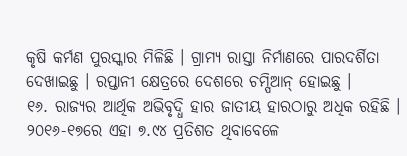କୃଷି କର୍ମଣ ପୁରସ୍କାର ମିଳିଛି । ଗ୍ରାମ୍ୟ ରାସ୍ତା ନିର୍ମାଣରେ ପାରଦର୍ଶିତା ଦେଖାଇଛୁ । ରପ୍ତାନୀ କ୍ଷେତ୍ରରେ ଦେଶରେ ଚମ୍ପିଆନ୍ ହୋଇଛୁ ।
୧୬. ରାଜ୍ୟର ଆର୍ଥିକ ଅଭିବୃଦ୍ଧି ହାର ଜାତୀୟ ହାରଠାରୁ ଅଧିକ ରହିଛି । ୨୦୧୬-୧୭ରେ ଏହା ୭.୯୪ ପ୍ରତିଶତ ଥିବାବେଳେ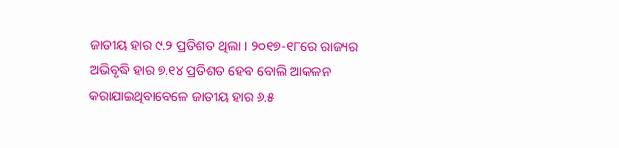ଜାତୀୟ ହାର ୯.୨ ପ୍ରତିଶତ ଥିଲା । ୨୦୧୭-୧୮ରେ ରାଜ୍ୟର ଅଭିବୃଦ୍ଧି ହାର ୭.୧୪ ପ୍ରତିଶତ ହେବ ବୋଲି ଆକଳନ କରାଯାଇଥିବାବେଳେ ଜାତୀୟ ହାର ୬.୫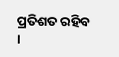ପ୍ରତିଶତ ରହିବ ।